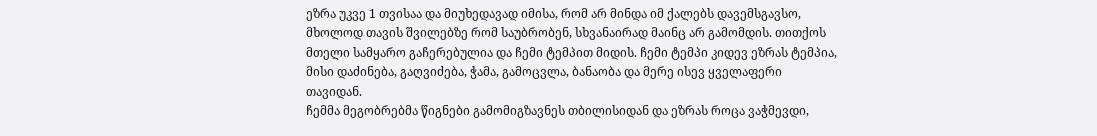ეზრა უკვე 1 თვისაა და მიუხედავად იმისა, რომ არ მინდა იმ ქალებს დავემსგავსო, მხოლოდ თავის შვილებზე რომ საუბრობენ, სხვანაირად მაინც არ გამომდის. თითქოს მთელი სამყარო გაჩერებულია და ჩემი ტემპით მიდის. ჩემი ტემპი კიდევ ეზრას ტემპია, მისი დაძინება, გაღვიძება, ჭამა, გამოცვლა, ბანაობა და მერე ისევ ყველაფერი თავიდან.
ჩემმა მეგობრებმა წიგნები გამომიგზავნეს თბილისიდან და ეზრას როცა ვაჭმევდი,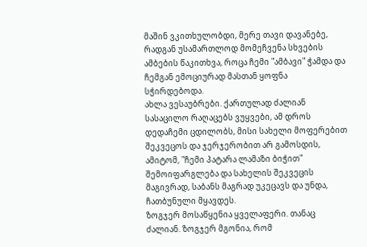მაშინ ვკითხულობდი, მერე თავი დავანებე, რადგან უსამართლოდ მომეჩვენა სხვების ამბების წაკითხვა, როცა ჩემი "ამბავი" ჭამდა და ჩემგან ემოციურად მასთან ყოფნა სჭირდებოდა.
ახლა ვესაუბრები. ქართულად ძალიან სასაცილო რაღაცებს ვუყვები, ამ დროს დედაჩემი ცდილობს, მისი სახელი მოფერებით შეკვეცოს და ჯერჯერობით არ გამოსდის, ამიტომ, "ჩემი პატარა ლამაზი ბიჭით" შემოიფარგლება და სახელის შეკვეცის მაგივრად, საბანს მაგრად უკეცავს და უნდა, ჩათბუნული მყავდეს.
ზოგჯერ მოსაწყენია ყველაფერი. თანაც ძალიან. ზოგჯერ მგონია, რომ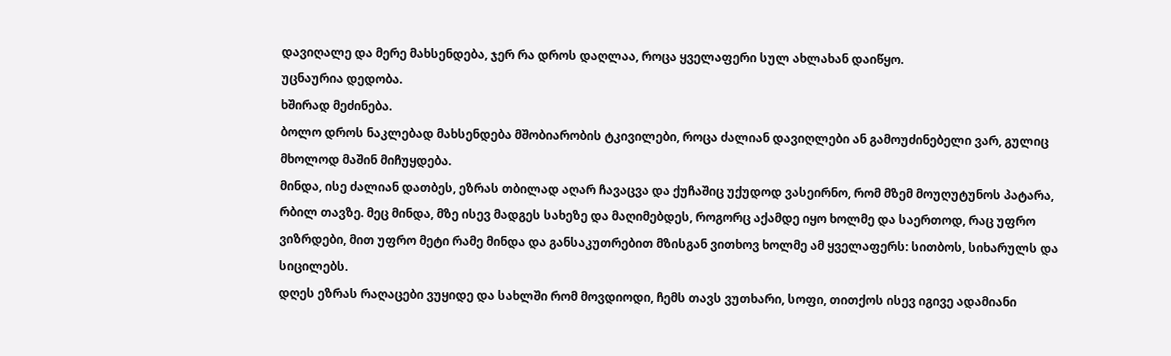დავიღალე და მერე მახსენდება, ჯერ რა დროს დაღლაა, როცა ყველაფერი სულ ახლახან დაიწყო.
უცნაურია დედობა.
ხშირად მეძინება.
ბოლო დროს ნაკლებად მახსენდება მშობიარობის ტკივილები, როცა ძალიან დავიღლები ან გამოუძინებელი ვარ, გულიც მხოლოდ მაშინ მიჩუყდება.
მინდა, ისე ძალიან დათბეს, ეზრას თბილად აღარ ჩავაცვა და ქუჩაშიც უქუდოდ ვასეირნო, რომ მზემ მოუღუტუნოს პატარა, რბილ თავზე. მეც მინდა, მზე ისევ მადგეს სახეზე და მაღიმებდეს, როგორც აქამდე იყო ხოლმე და საერთოდ, რაც უფრო ვიზრდები, მით უფრო მეტი რამე მინდა და განსაკუთრებით მზისგან ვითხოვ ხოლმე ამ ყველაფერს: სითბოს, სიხარულს და სიცილებს.
დღეს ეზრას რაღაცები ვუყიდე და სახლში რომ მოვდიოდი, ჩემს თავს ვუთხარი, სოფი, თითქოს ისევ იგივე ადამიანი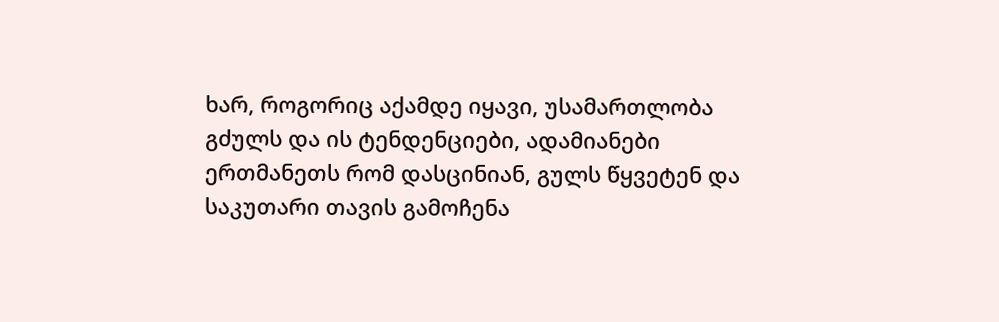ხარ, როგორიც აქამდე იყავი, უსამართლობა გძულს და ის ტენდენციები, ადამიანები ერთმანეთს რომ დასცინიან, გულს წყვეტენ და საკუთარი თავის გამოჩენა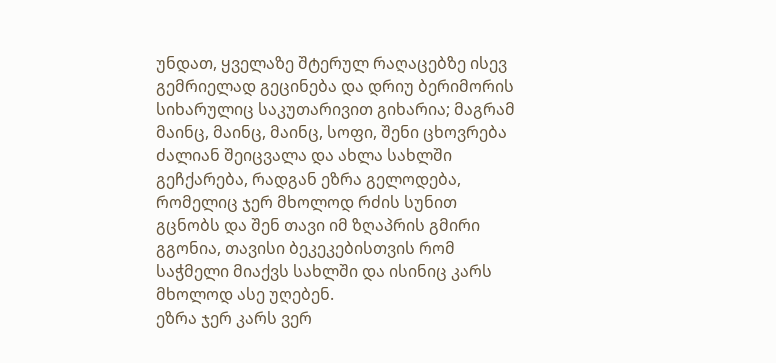უნდათ, ყველაზე შტერულ რაღაცებზე ისევ გემრიელად გეცინება და დრიუ ბერიმორის სიხარულიც საკუთარივით გიხარია; მაგრამ მაინც, მაინც, მაინც, სოფი, შენი ცხოვრება ძალიან შეიცვალა და ახლა სახლში გეჩქარება, რადგან ეზრა გელოდება, რომელიც ჯერ მხოლოდ რძის სუნით გცნობს და შენ თავი იმ ზღაპრის გმირი გგონია, თავისი ბეკეკებისთვის რომ საჭმელი მიაქვს სახლში და ისინიც კარს მხოლოდ ასე უღებენ.
ეზრა ჯერ კარს ვერ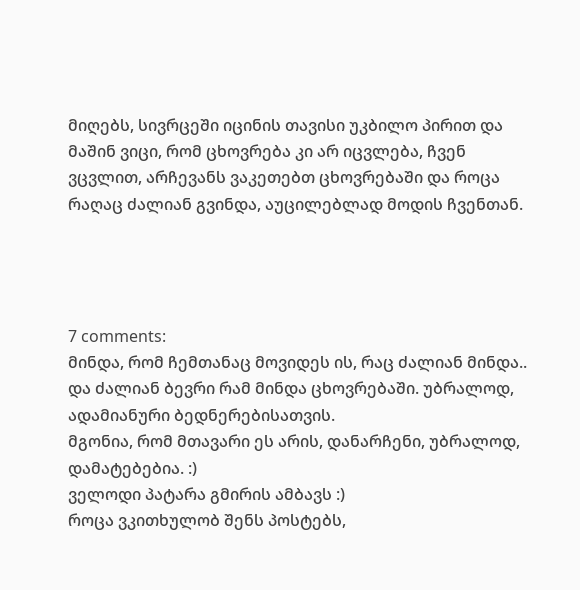მიღებს, სივრცეში იცინის თავისი უკბილო პირით და მაშინ ვიცი, რომ ცხოვრება კი არ იცვლება, ჩვენ ვცვლით, არჩევანს ვაკეთებთ ცხოვრებაში და როცა რაღაც ძალიან გვინდა, აუცილებლად მოდის ჩვენთან.




7 comments:
მინდა, რომ ჩემთანაც მოვიდეს ის, რაც ძალიან მინდა..
და ძალიან ბევრი რამ მინდა ცხოვრებაში. უბრალოდ, ადამიანური ბედნერებისათვის.
მგონია, რომ მთავარი ეს არის, დანარჩენი, უბრალოდ, დამატებებია. :)
ველოდი პატარა გმირის ამბავს :)
როცა ვკითხულობ შენს პოსტებს,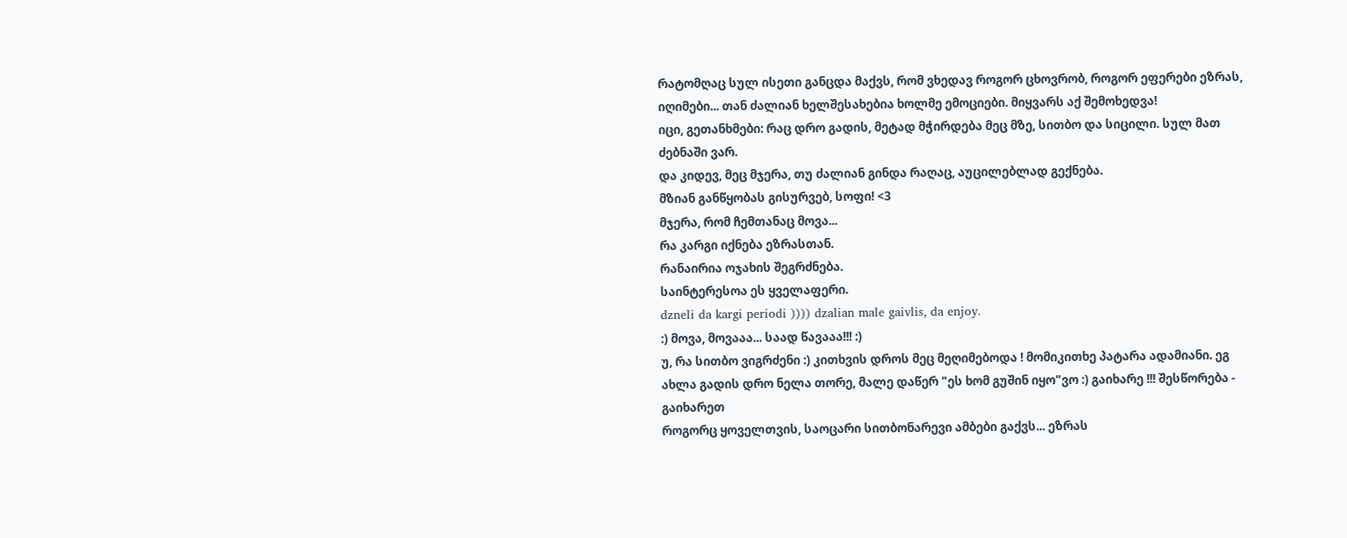რატომღაც სულ ისეთი განცდა მაქვს, რომ ვხედავ როგორ ცხოვრობ, როგორ ეფერები ეზრას, იღიმები... თან ძალიან ხელშესახებია ხოლმე ემოციები. მიყვარს აქ შემოხედვა!
იცი, გეთანხმები: რაც დრო გადის, მეტად მჭირდება მეც მზე, სითბო და სიცილი. სულ მათ ძებნაში ვარ.
და კიდევ, მეც მჯერა, თუ ძალიან გინდა რაღაც, აუცილებლად გექნება.
მზიან განწყობას გისურვებ, სოფი! <3
მჯერა, რომ ჩემთანაც მოვა...
რა კარგი იქნება ეზრასთან.
რანაირია ოჯახის შეგრძნება.
საინტერესოა ეს ყველაფერი.
dzneli da kargi periodi )))) dzalian male gaivlis, da enjoy.
:) მოვა, მოვააა... საად წავააა!!! :)
უ, რა სითბო ვიგრძენი :) კითხვის დროს მეც მეღიმებოდა ! მომიკითხე პატარა ადამიანი. ეგ ახლა გადის დრო ნელა თორე, მალე დაწერ "ეს ხომ გუშინ იყო"ვო :) გაიხარე !!! შესწორება - გაიხარეთ
როგორც ყოველთვის, საოცარი სითბონარევი ამბები გაქვს... ეზრას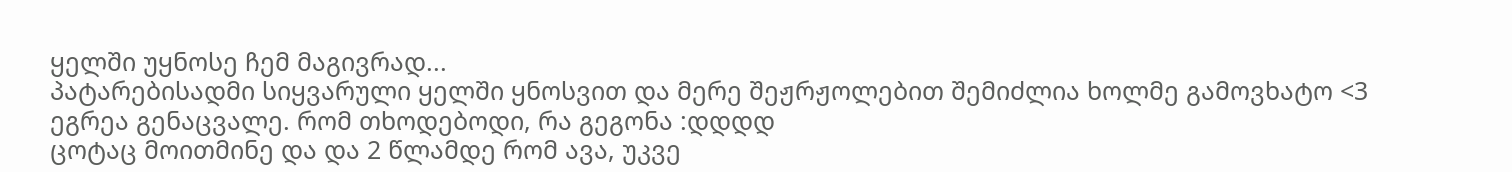ყელში უყნოსე ჩემ მაგივრად...
პატარებისადმი სიყვარული ყელში ყნოსვით და მერე შეჟრჟოლებით შემიძლია ხოლმე გამოვხატო <3
ეგრეა გენაცვალე. რომ თხოდებოდი, რა გეგონა :დდდდ
ცოტაც მოითმინე და და 2 წლამდე რომ ავა, უკვე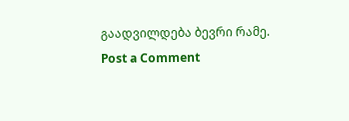გაადვილდება ბევრი რამე.
Post a Comment